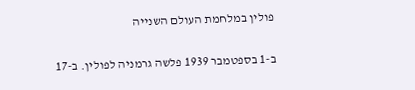פולין במלחמת העולם השנייה

ב-1 בספטמבר 1939 פלשה גרמניה לפולין. ב-17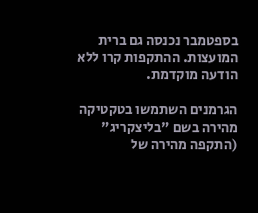בספטמבר נכנסה גם ברית המועצות. ההתקפות קרו ללא הודעה מוקדמת.

הגרמנים השתמשו בטקטיקה מהירה בשם "בליצקריג" (התקפה מהירה של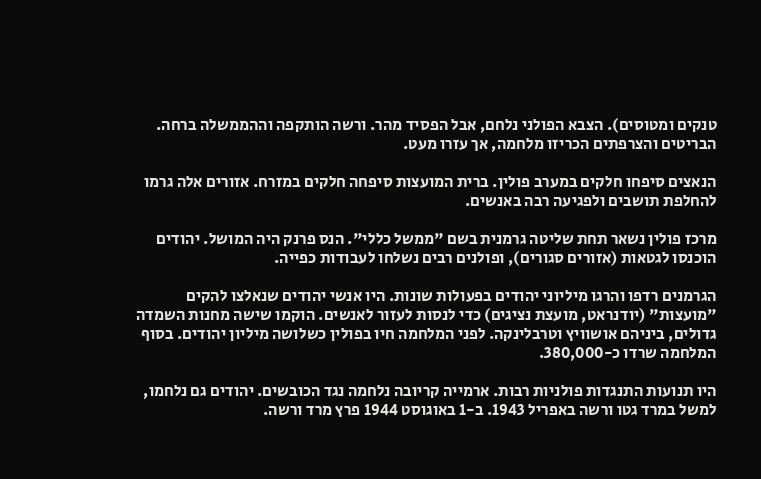טנקים ומטוסים). הצבא הפולני נלחם, אבל הפסיד מהר. ורשה הותקפה וההממשלה ברחה. הבריטים והצרפתים הכריזו מלחמה, אך עזרו מעט.

הנאצים סיפחו חלקים במערב פולין. ברית המועצות סיפחה חלקים במזרח. אזורים אלה גרמו להחלפת תושבים ולפגיעה רבה באנשים.

מרכז פולין נשאר תחת שליטה גרמנית בשם "ממשל כללי". הנס פרנק היה המושל. יהודים הוכנסו לגטאות (אזורים סגורים), ופולנים רבים נשלחו לעבודות כפייה.

הגרמנים רדפו והרגו מיליוני יהודים בפעולות שונות. היו אנשי יהודים שנאלצו להקים "מועצות" (יודנראט, מועצת נציגים) כדי לנסות לעזור לאנשים. הוקמו שישה מחנות השמדה גדולים, ביניהם אושוויץ וטרבלינקה. לפני המלחמה חיו בפולין כשלושה מיליון יהודים. בסוף המלחמה שרדו כ-380,000.

היו תנועות התנגדות פולניות רבות. ארמייה קריובה נלחמה נגד הכובשים. יהודים גם נלחמו, למשל במרד גטו ורשה באפריל 1943. ב-1 באוגוסט 1944 פרץ מרד ורשה.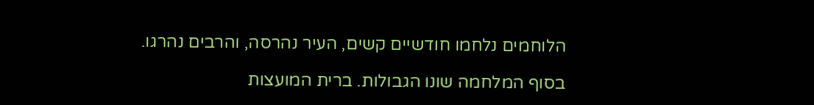הלוחמים נלחמו חודשיים קשים, העיר נהרסה, והרבים נהרגו.

בסוף המלחמה שונו הגבולות. ברית המועצות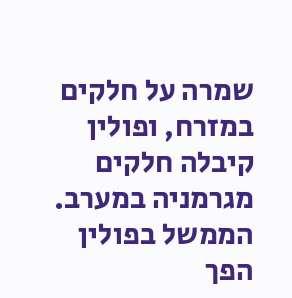שמרה על חלקים במזרח, ופולין קיבלה חלקים מגרמניה במערב. הממשל בפולין הפך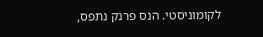לקומוניסטי. הנס פרנק נתפס,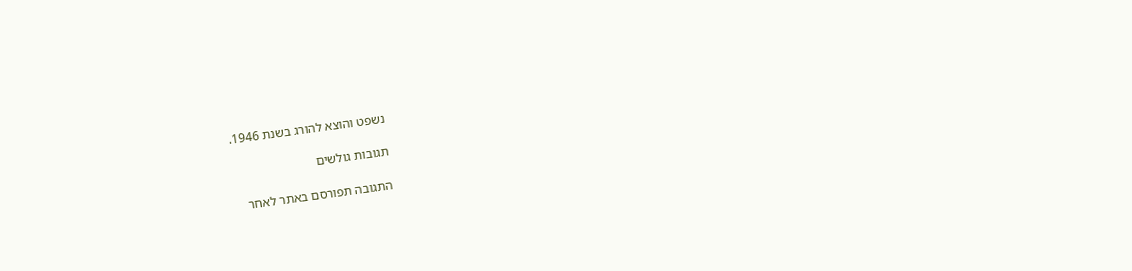נשפט והוצא להורג בשנת 1946.

תגובות גולשים

התגובה תפורסם באתר לאחר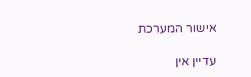אישור המערכת

עדיין אין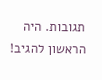תגובות. היה הראשון להגיב!